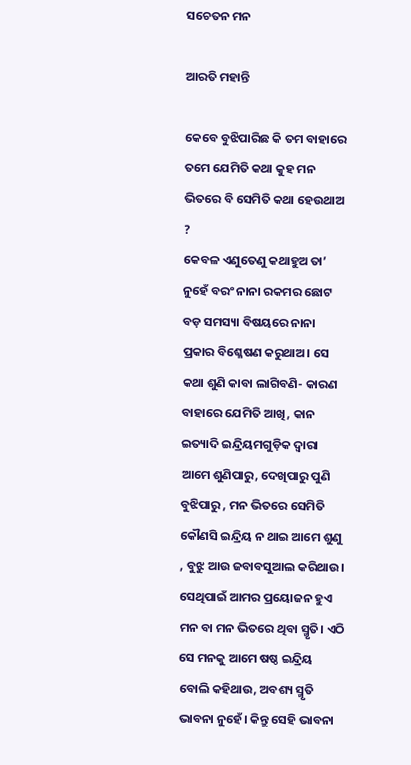ସଚେତନ ମନ

ଆରତି ମହାନ୍ତି

କେବେ ବୁଝିପାରିଛ କି ତମ ବାହାରେ ତମେ ଯେମିତି କଥା କୁହ ମନ ଭିତରେ ବି ସେମିତି କଥା ହେଉଥାଅ ?
କେବଳ ଏଣୁତେଣୁ କଥାହୁଅ ତା’ ନୁହେଁ ବରଂ ନାନା ରକମର ଛୋଟ ବଡ଼ ସମସ୍ୟା ବିଷୟରେ ନାନା ପ୍ରକାର ବିଶ୍ଳେଷଣ କରୁଥାଅ। ସେ କଥା ଶୁଣି କାବା ଲାଗିବଣି- କାରଣ ବାହାରେ ଯେମିତି ଆଖି, କାନ ଇତ୍ୟାଦି ଇନ୍ଦ୍ରିୟମଗୁଡ଼ିକ ଦ୍ୱାରା ଆମେ ଶୁଣିପାରୁ, ଦେଖିପାରୁ ପୁଣି ବୁଝିପାରୁ , ମନ ଭିତରେ ସେମିତି କୌଣସି ଇନ୍ଦ୍ରିୟ ନ ଥାଇ ଆମେ ଶୁଣୁ , ବୁଝୁ ଆଉ ଜବାବସୁଆଲ କରିଥାଉ। ସେଥିପାଇଁ ଆମର ପ୍ରୟୋଜନ ହୁଏ ମନ ବା ମନ ଭିତରେ ଥିବା ସ୍ମୃତି। ଏଠି ସେ ମନକୁ ଆମେ ଷଷ୍ଠ ଇନ୍ଦ୍ରିୟ ବୋଲି କହିଥାଉ, ଅବଶ୍ୟ ସ୍ମୃତି ଭାବନା ନୁହେଁ। କିନ୍ତୁ ସେହି ଭାବନା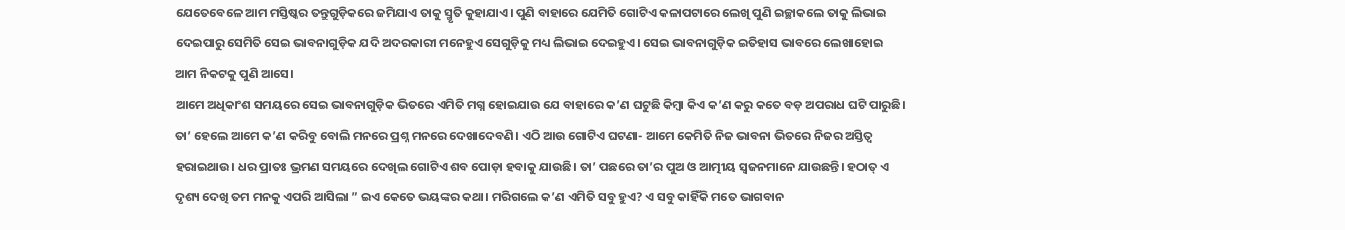ଯେତେବେଳେ ଆମ ମସ୍ତିଷ୍କର ତନ୍ତୁଗୁଡ଼ିକରେ ଜମିଯାଏ ତାକୁ ସ୍ମୃତି କୁହାଯାଏ। ପୁଣି ବାହାରେ ଯେମିତି ଗୋଟିଏ କଳାପଟାରେ ଲେଖି ପୁଣି ଇଚ୍ଛାକଲେ ତାକୁ ଲିଭାଇ ଦେଇପାରୁ ସେମିତି ସେଇ ଭାବନାଗୁଡ଼ିକ ଯଦି ଅଦରକାରୀ ମନେହୁଏ ସେଗୁଡ଼ିକୁ ମଧ୍ୟ ଲିଭାଇ ଦେଇହୁଏ। ସେଇ ଭାବନାଗୁଡ଼ିକ ଇତିହାସ ଭାବରେ ଲେଖାହୋଇ ଆମ ନିକଟକୁ ପୁଣି ଆସେ।
ଆମେ ଅଧିକାଂଶ ସମୟରେ ସେଇ ଭାବନାଗୁଡ଼ିକ ଭିତରେ ଏମିତି ମଗ୍ନ ହୋଇଯାଉ ଯେ ବାହାରେ କ’ଣ ଘଟୁଛି କିମ୍ବା କିଏ କ’ଣ କରୁ କତେ ବଡ଼ ଅପରାଧ ଘଟି ପାରୁଛି। ତା’ ହେଲେ ଆମେ କ’ଣ କରିବୁ ବୋଲି ମନରେ ପ୍ରଶ୍ନ ମନରେ ଦେଖାଦେବଣି। ଏଠି ଆଉ ଗୋଟିଏ ଘଟଣା- ଆମେ କେମିତି ନିଜ ଭାବନା ଭିତରେ ନିଜର ଅସ୍ତିତ୍ୱ ହରାଇଥାଉ। ଧର ପ୍ରାତଃ ଭ୍ରମଣ ସମୟରେ ଦେଖିଲ ଗୋଟିଏ ଶବ ପୋଡ଼ା ହବାକୁ ଯାଉଛି। ତା’ ପଛରେ ତା’ର ପୁଅ ଓ ଆତ୍ମୀୟ ସ୍ବଜନମାନେ ଯାଉଛନ୍ତି। ହଠାତ୍‌ ଏ ଦୃଶ୍ୟ ଦେଖି ତମ ମନକୁ ଏପରି ଆସିଲା ” ଇଏ କେତେ ଭୟଙ୍କର କଥା। ମରିଗଲେ କ’ଣ ଏମିତି ସବୁ ହୁଏ? ଏ ସବୁ କାହିଁକି ମତେ ଭାଗବାନ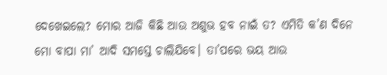ଦେଖେଇଲେ? ମୋର ଆଜି କିଛି ଆଉ ଅଶୁଭ ହବ ନାଇଁ ତ? ଏମିତି କ’ଣ ଦିନେ ମୋ ବାପା ମା’ ଆଦି ସମସ୍ତେ ଚାଲିଯିବେ। ତା’ପରେ ଭୟ ଆଉ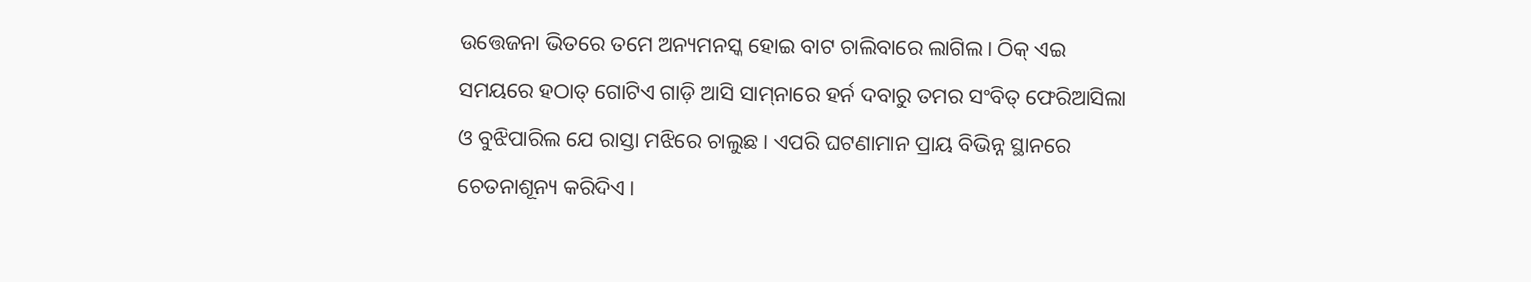ଉତ୍ତେଜନା ଭିତରେ ତମେ ଅନ୍ୟମନସ୍କ ହୋଇ ବାଟ ଚାଲିବାରେ ଲାଗିଲ। ଠିକ୍‌ ଏଇ ସମୟରେ ହଠାତ୍‌ ଗୋଟିଏ ଗାଡ଼ି ଆସି ସାମ୍‌ନାରେ ହର୍ନ ଦବାରୁ ତମର ସଂବିତ୍‌ ଫେରିଆସିଲା ଓ ବୁଝିପାରିଲ ଯେ ରାସ୍ତା ମଝିରେ ଚାଲୁଛ। ଏପରି ଘଟଣାମାନ ପ୍ରାୟ ବିଭିନ୍ନ ସ୍ଥାନରେ ଚେତନାଶୂନ୍ୟ କରିଦିଏ।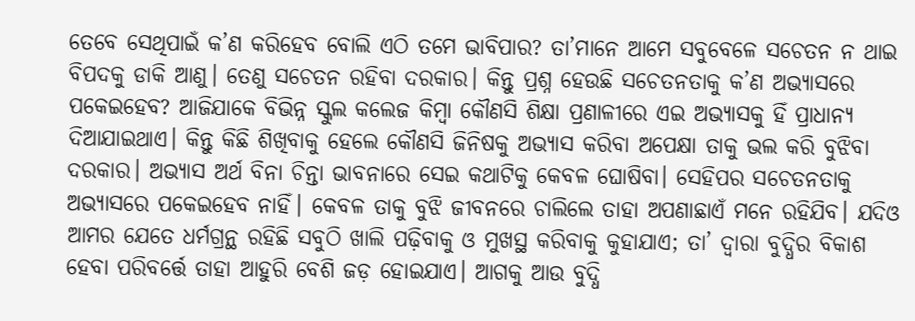ତେବେ ସେଥିପାଇଁ କ’ଣ କରିହେବ ବୋଲି ଏଠି ତମେ ଭାବିପାର? ତା’ମାନେ ଆମେ ସବୁବେଳେ ସଚେତନ ନ ଥାଇ ବିପଦକୁ ଡାକି ଆଣୁ। ତେଣୁ ସଚେତନ ରହିବା ଦରକାର। କିନ୍ତୁ ପ୍ରଶ୍ନ ହେଉଛି ସଚେତନତାକୁ କ’ଣ ଅଭ୍ୟାସରେ ପକେଇହେବ? ଆଜିଯାକେ ବିଭିନ୍ନ ସ୍କୁଲ କଲେଜ କିମ୍ବା କୌଣସି ଶିକ୍ଷା ପ୍ରଣାଳୀରେ ଏଇ ଅଭ୍ୟାସକୁ ହିଁ ପ୍ରାଧାନ୍ୟ ଦିଆଯାଇଥାଏ। କିନ୍ତୁ କିଛି ଶିଖିବାକୁ ହେଲେ କୌଣସି ଜିନିଷକୁ ଅଭ୍ୟାସ କରିବା ଅପେକ୍ଷା ତାକୁ ଭଲ କରି ବୁଝିବା ଦରକାର। ଅଭ୍ୟାସ ଅର୍ଥ ବିନା ଚିନ୍ତା ଭାବନାରେ ସେଇ କଥାଟିକୁ କେବଳ ଘୋଷିବା। ସେହିପର ସଚେତନତାକୁ ଅଭ୍ୟାସରେ ପକେଇହେବ ନାହିଁ। କେବଳ ତାକୁ ବୁଝି ଜୀବନରେ ଚାଲିଲେ ତାହା ଅପଣାଛାଏଁ ମନେ ରହିଯିବ। ଯଦିଓ ଆମର ଯେତେ ଧର୍ମଗ୍ରନ୍ଥ ରହିଛି ସବୁଠି ଖାଲି ପଢ଼ିବାକୁ ଓ ମୁଖସ୍ଥ କରିବାକୁ କୁହାଯାଏ; ତା’ ଦ୍ୱାରା ବୁଦ୍ଧିର ବିକାଶ ହେବା ପରିବର୍ତ୍ତେ ତାହା ଆହୁରି ବେଶି ଜଡ଼ ହୋଇଯାଏ। ଆଗକୁ ଆଉ ବୁଦ୍ଧି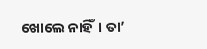ଖୋଲେ ନାହିଁ। ତା’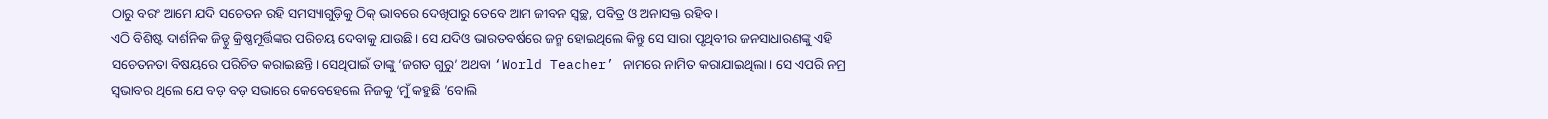ଠାରୁ ବରଂ ଆମେ ଯଦି ସଚେତନ ରହି ସମସ୍ୟାଗୁଡ଼ିକୁ ଠିକ୍‌ ଭାବରେ ଦେଖିପାରୁ ତେବେ ଆମ ଜୀବନ ସ୍ବଚ୍ଛ, ପବିତ୍ର ଓ ଅନାସକ୍ତ ରହିବ।
ଏଠି ବିଶିଷ୍ଟ ଦାର୍ଶନିକ ଜିଡ୍ଡୁ କ୍ରିଷ୍ଣମୂର୍ତ୍ତିଙ୍କର ପରିଚୟ ଦେବାକୁ ଯାଉଛି। ସେ ଯଦିଓ ଭାରତବର୍ଷରେ ଜନ୍ମ ହୋଇଥିଲେ କିନ୍ତୁ ସେ ସାରା ପୃଥିବୀର ଜନସାଧାରଣଙ୍କୁ ଏହି ସଚେତନତା ବିଷୟରେ ପରିଚିତ କରାଇଛନ୍ତି। ସେଥିପାଇଁ ତାଙ୍କୁ ‘ଜଗତ ଗୁରୁ’ ଅଥବା ‘World Teacher’ ନାମରେ ନାମିତ କରାଯାଇଥିଲା। ସେ ଏପରି ନମ୍ର ସ୍ବଭାବର ଥିଲେ ଯେ ବଡ଼ ବଡ଼ ସଭାରେ କେବେହେଲେ ନିଜକୁ ‘ମୁଁ କହୁଛି ’ବୋଲି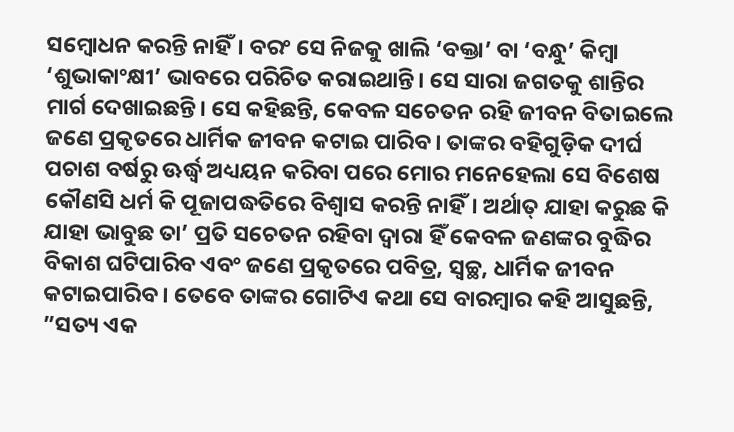ସମ୍ବୋଧନ କରନ୍ତି ନାହିଁ। ବରଂ ସେ ନିଜକୁ ଖାଲି ‘ବକ୍ତା’ ବା ‘ବନ୍ଧୁ’ କିମ୍ବା ‘ଶୁଭାକାଂକ୍ଷୀ’ ଭାବରେ ପରିଚିତ କରାଇଥାନ୍ତି। ସେ ସାରା ଜଗତକୁ ଶାନ୍ତିର ମାର୍ଗ ଦେଖାଇଛନ୍ତି। ସେ କହିଛନ୍ତି, କେବଳ ସଚେତନ ରହି ଜୀବନ ବିତାଇଲେ ଜଣେ ପ୍ରକୃତରେ ଧାର୍ମିକ ଜୀବନ କଟାଇ ପାରିବ। ତାଙ୍କର ବହିଗୁଡ଼ିକ ଦୀର୍ଘ ପଚାଶ ବର୍ଷରୁ ଊର୍ଦ୍ଧ୍ୱ ଅଧ୍ୟୟନ କରିବା ପରେ ମୋର ମନେହେଲା ସେ ବିଶେଷ କୌଣସି ଧର୍ମ କି ପୂଜାପଦ୍ଧତିରେ ବିଶ୍ୱାସ କରନ୍ତି ନାହିଁ। ଅର୍ଥାତ୍‌ ଯାହା କରୁଛ କି ଯାହା ଭାବୁଛ ତା’ ପ୍ରତି ସଚେତନ ରହିବା ଦ୍ୱାରା ହିଁ କେବଳ ଜଣଙ୍କର ବୁଦ୍ଧିର ବିକାଶ ଘଟିପାରିବ ଏବଂ ଜଣେ ପ୍ରକୃତରେ ପବିତ୍ର, ସ୍ବଚ୍ଛ, ଧାର୍ମିକ ଜୀବନ କଟାଇପାରିବ। ତେବେ ତାଙ୍କର ଗୋଟିଏ କଥା ସେ ବାରମ୍ବାର କହି ଆସୁଛନ୍ତି, ”ସତ୍ୟ ଏକ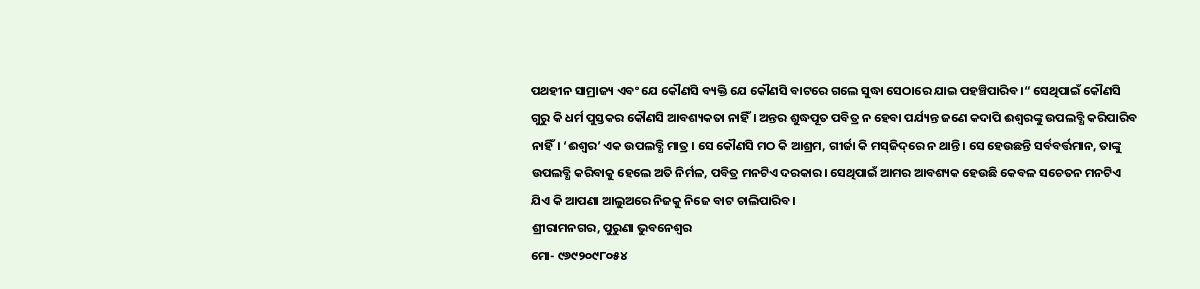ପଥହୀନ ସାମ୍ରାଜ୍ୟ ଏବଂ ଯେ କୌଣସି ବ୍ୟକ୍ତି ଯେ କୌଣସି ବାଟରେ ଗଲେ ସୁଦ୍ଧା ସେଠାରେ ଯାଇ ପହଞ୍ଚିପାରିବ।“ ସେଥିପାଇଁ କୌଣସି ଗୁରୁ କି ଧର୍ମ ପୁସ୍ତକର କୌଣସି ଆବଶ୍ୟକତା ନାହିଁ। ଅନ୍ତର ଶୁଦ୍ଧପୂତ ପବିତ୍ର ନ ହେବା ପର୍ଯ୍ୟନ୍ତ ଜଣେ କଦାପି ଈଶ୍ୱରଙ୍କୁ ଉପଲବ୍ଧି କରିପାରିବ ନାହିଁ। ‘ଈଶ୍ୱର’ ଏକ ଉପଲବ୍ଧି ମାତ୍ର । ସେ କୌଣସି ମଠ କି ଆଶ୍ରମ, ଗୀର୍ଜା କି ମସ୍‌ଜିଦ୍‌ରେ ନ ଥାନ୍ତି। ସେ ହେଉଛନ୍ତି ସର୍ବବର୍ତ୍ତମାନ, ତାଙ୍କୁ ଉପଲବ୍ଧି କରିବାକୁ ହେଲେ ଅତି ନିର୍ମଳ, ପବିତ୍ର ମନଟିଏ ଦରକାର। ସେଥିପାଇଁ ଆମର ଆବଶ୍ୟକ ହେଉଛି କେବଳ ସଚେତନ ମନଟିଏ ଯିଏ କି ଆପଣା ଆଲୁଅରେ ନିଜକୁ ନିଜେ ବାଟ ଚାଲିପାରିବ।
ଶ୍ରୀରାମନଗର, ପୁରୁଣା ଭୁବନେଶ୍ୱର
ମୋ- ୯୬୯୨୦୯୮୦୫୪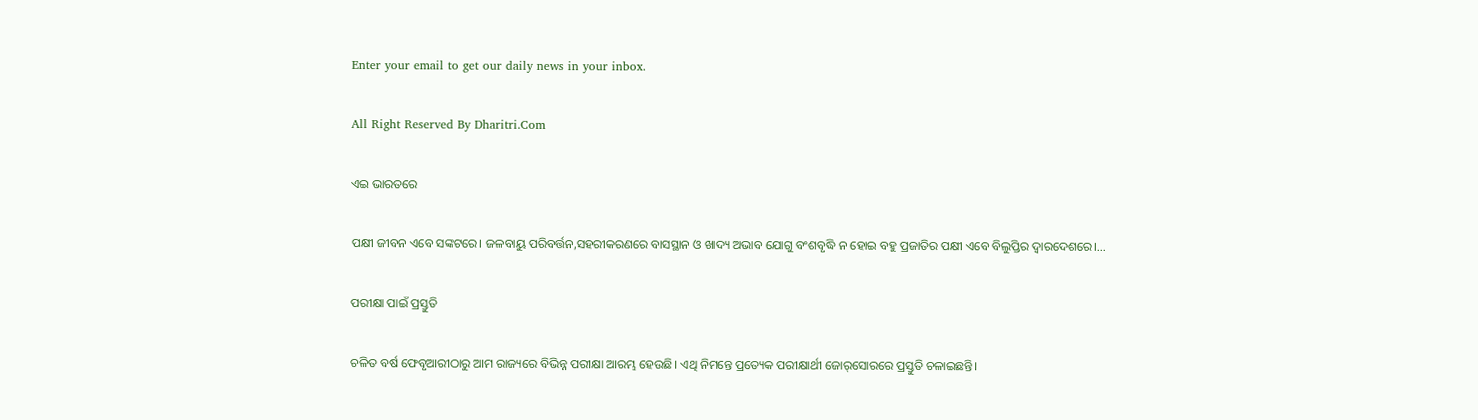Enter your email to get our daily news in your inbox.

All Right Reserved By Dharitri.Com

ଏଇ ଭାରତରେ

ପକ୍ଷୀ ଜୀବନ ଏବେ ସଙ୍କଟରେ। ଜଳବାୟୁ ପରିବର୍ତ୍ତନ,ସହରୀକରଣରେ ବାସସ୍ଥାନ ଓ ଖାଦ୍ୟ ଅଭାବ ଯୋଗୁ ବଂଶବୃଦ୍ଧି ନ ହୋଇ ବହୁ ପ୍ରଜାତିର ପକ୍ଷୀ ଏବେ ବିଲୁପ୍ତିର ଦ୍ୱାରଦେଶରେ।…

ପରୀକ୍ଷା ପାଇଁ ପ୍ରସ୍ତୁତି

ଚଳିତ ବର୍ଷ ଫେବୃଆରୀଠାରୁ ଆମ ରାଜ୍ୟରେ ବିଭିନ୍ନ ପରୀକ୍ଷା ଆରମ୍ଭ ହେଉଛି। ଏଥି ନିମନ୍ତେ ପ୍ରତ୍ୟେକ ପରୀକ୍ଷାର୍ଥୀ ଜୋର୍‌ସୋରରେ ପ୍ରସ୍ତୁତି ଚଳାଇଛନ୍ତି।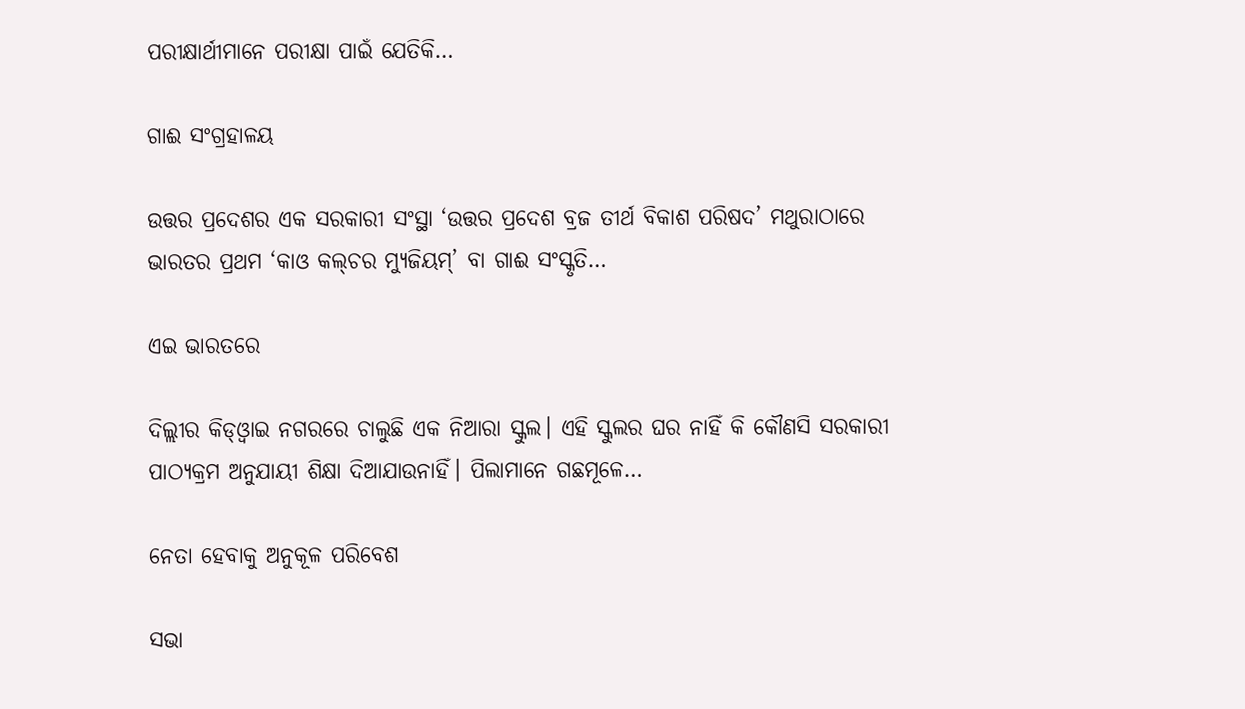ପରୀକ୍ଷାର୍ଥୀମାନେ ପରୀକ୍ଷା ପାଇଁ ଯେତିକି…

ଗାଈ ସଂଗ୍ରହାଳୟ

ଉତ୍ତର ପ୍ରଦେଶର ଏକ ସରକାରୀ ସଂସ୍ଥା ‘ଉତ୍ତର ପ୍ରଦେଶ ବ୍ରଜ ତୀର୍ଥ ବିକାଶ ପରିଷଦ’ ମଥୁରାଠାରେ ଭାରତର ପ୍ରଥମ ‘କାଓ କଲ୍‌ଚର ମ୍ୟୁଜିୟମ୍‌’ ବା ଗାଈ ସଂସ୍କୃତି…

ଏଇ ଭାରତରେ

ଦିଲ୍ଲୀର କିଡ୍‌ଓ୍ବାଇ ନଗରରେ ଚାଲୁଛି ଏକ ନିଆରା ସ୍କୁଲ। ଏହି ସ୍କୁଲର ଘର ନାହିଁ କି କୌଣସି ସରକାରୀ ପାଠ୍ୟକ୍ରମ ଅନୁଯାୟୀ ଶିକ୍ଷା ଦିଆଯାଉନାହିଁ। ପିଲାମାନେ ଗଛମୂଳେ…

ନେତା ହେବାକୁ ଅନୁକୂଳ ପରିବେଶ

ସଭା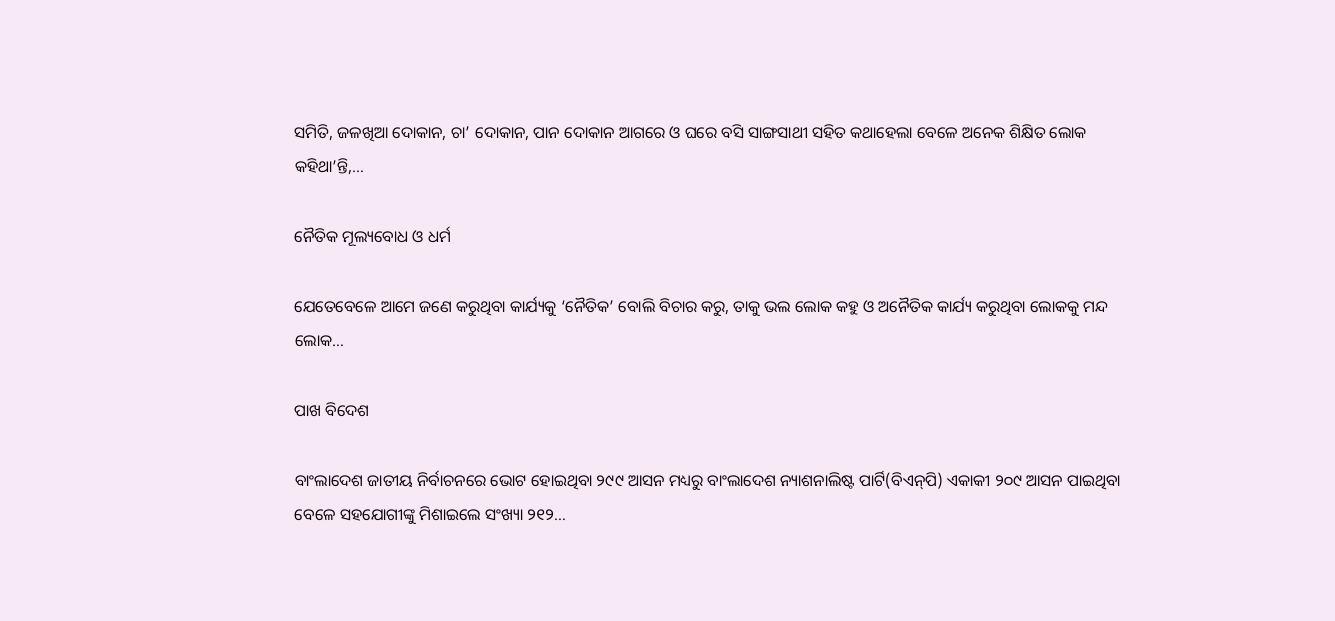ସମିତି, ଜଳଖିଆ ଦୋକାନ, ଚା’ ଦୋକାନ, ପାନ ଦୋକାନ ଆଗରେ ଓ ଘରେ ବସି ସାଙ୍ଗସାଥୀ ସହିତ କଥାହେଲା ବେଳେ ଅନେକ ଶିକ୍ଷିତ ଲୋକ କହିଥା’ନ୍ତି,…

ନୈତିକ ମୂଲ୍ୟବୋଧ ଓ ଧର୍ମ

ଯେତେବେଳେ ଆମେ ଜଣେ କରୁଥିବା କାର୍ଯ୍ୟକୁ ‘ନୈତିକ’ ବୋଲି ବିଚାର କରୁ, ତାକୁ ଭଲ ଲୋକ କହୁ ଓ ଅନୈତିକ କାର୍ଯ୍ୟ କରୁଥିବା ଲୋକକୁ ମନ୍ଦ ଲୋକ…

ପାଖ ବିଦେଶ

ବାଂଲାଦେଶ ଜାତୀୟ ନିର୍ବାଚନରେ ଭୋଟ ହୋଇଥିବା ୨୯୯ ଆସନ ମଧ୍ୟରୁ ବାଂଲାଦେଶ ନ୍ୟାଶନାଲିଷ୍ଟ ପାର୍ଟି(ବିଏନ୍‌ପି) ଏକାକୀ ୨୦୯ ଆସନ ପାଇଥିବା ବେଳେ ସହଯୋଗୀଙ୍କୁ ମିଶାଇଲେ ସଂଖ୍ୟା ୨୧୨…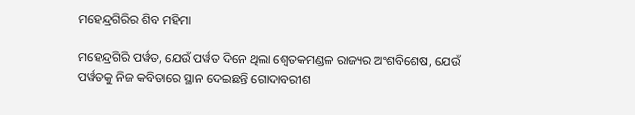ମହେନ୍ଦ୍ରଗିରିର ଶିବ ମହିମା

ମହେନ୍ଦ୍ରଗିରି ପର୍ୱତ, ଯେଉଁ ପର୍ୱତ ଦିନେ ଥିଲା ଶ୍ୱେତକମଣ୍ଡଳ ରାଜ୍ୟର ଅଂଶବିଶେଷ, ଯେଉଁ ପର୍ୱତକୁ ନିଜ କବିତାରେ ସ୍ଥାନ ଦେଇଛନ୍ତି ଗୋଦାବରୀଶ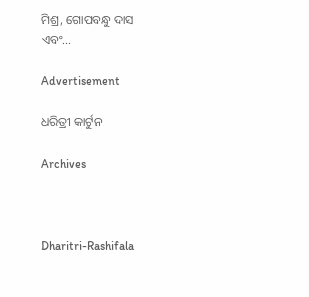ମିଶ୍ର, ଗୋପବନ୍ଧୁ ଦାସ ଏବଂ…

Advertisement

ଧରିତ୍ରୀ କାର୍ଟୁନ

Archives



Dharitri-Rashifala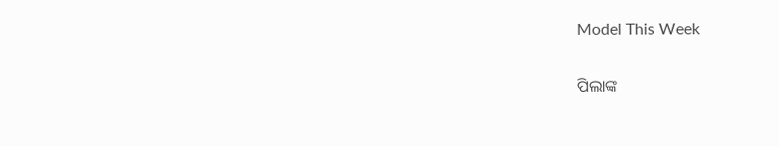Model This Week

ପିଲାଙ୍କ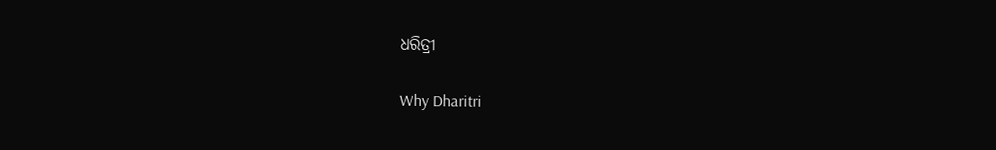ଧରିତ୍ରୀ

Why Dharitri